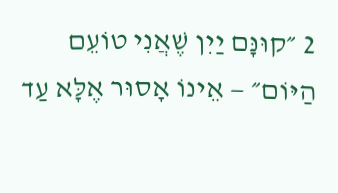2 ״קוּנָּם יַיִן שֶׁאֲנִי טוֹעֵם הַיּוֹם״ — אֵינוֹ אָסוּר אֶלָּא עַד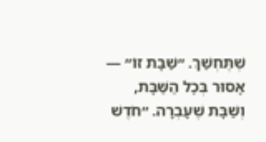שֶׁתֶּחְשַׁךְ. ״שַׁבָּת זוֹ״ — אָסוּר בְּכׇל הַשַּׁבָּת, וְשַׁבָּת שֶׁעָבְרָה. ״חֹדֶשׁ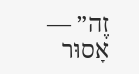זֶה״ — אָסוּר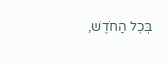בְּכׇל הַחֹדֶשׁ,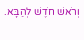וְרֹאשׁ חֹדֶשׁ לְהַבָּא.